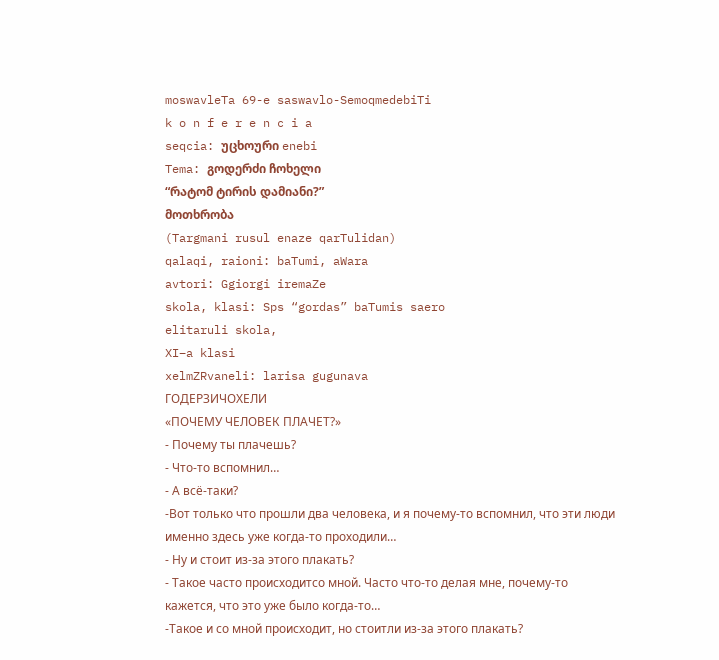moswavleTa 69-e saswavlo-SemoqmedebiTi
k o n f e r e n c i a
seqcia: უცხოური enebi
Tema: გოდერძი ჩოხელი
“რატომ ტირის დამიანი?”
მოთხრობა
(Targmani rusul enaze qarTulidan)
qalaqi, raioni: baTumi, aWara
avtori: Ggiorgi iremaZe
skola, klasi: Sps “gordas” baTumis saero
elitaruli skola,
XI–a klasi
xelmZRvaneli: larisa gugunava
ГОДЕРЗИЧОХЕЛИ
«ПОЧЕМУ ЧЕЛОВЕК ПЛАЧЕТ?»
- Почему ты плачешь?
- Что-то вспомнил…
- А всё-таки?
-Вот только что прошли два человека, и я почему-то вспомнил, что эти люди
именно здесь уже когда-то проходили…
- Ну и стоит из-за этого плакать?
- Такое часто происходитсо мной. Часто что-то делая мне, почему-то
кажется, что это уже было когда-то…
-Такое и со мной происходит, но стоитли из-за этого плакать?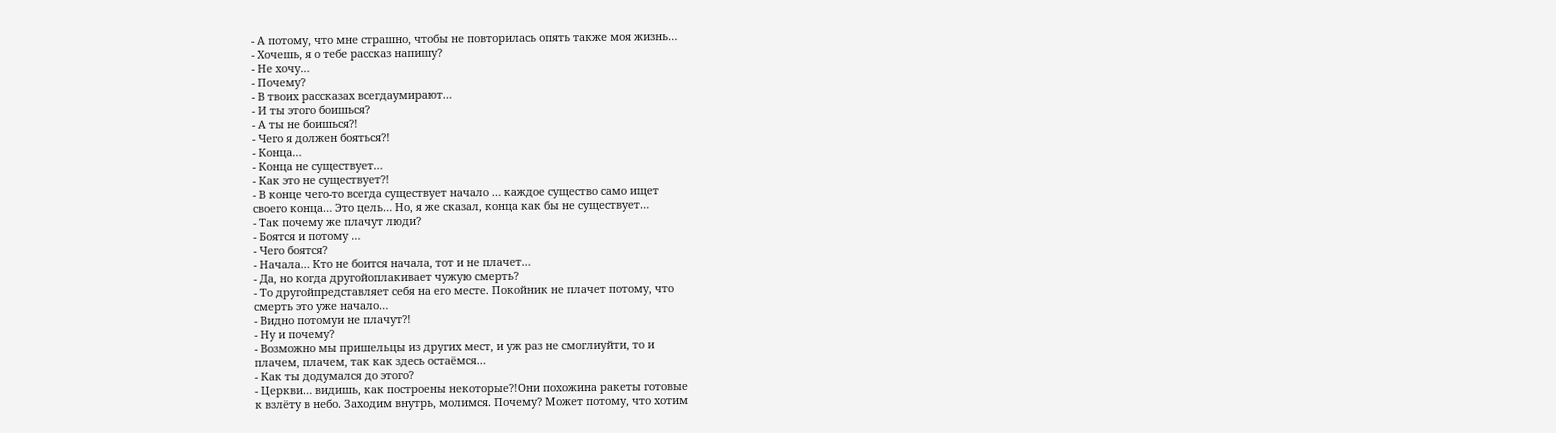- А потому, что мне страшно, чтобы не повторилась опять также моя жизнь…
- Хочешь, я о тебе рассказ напишу?
- Не хочу…
- Почему?
- В твоих рассказах всегдаумирают…
- И ты этого боишься?
- А ты не боишься?!
- Чего я должен бояться?!
- Конца…
- Конца не существует…
- Как это не существует?!
- В конце чего-то всегда существует начало … каждое существо само ищет
своего конца… Это цель… Но, я же сказал, конца как бы не существует…
- Так почему же плачут люди?
- Боятся и потому …
- Чего боятся?
- Начала… Кто не боится начала, тот и не плачет…
- Да, но когда другойоплакивает чужую смерть?
- То другойпредставляет себя на его месте. Покойник не плачет потому, что
смерть это уже начало…
- Видно потомуи не плачут?!
- Ну и почему?
- Возможно мы пришельцы из других мест, и уж раз не смоглиуйти, то и
плачем, плачем, так как здесь остаёмся…
- Как ты додумался до этого?
- Церкви… видишь, как построены некоторые?!Они похожина ракеты готовые
к взлёту в небо. Заходим внутрь, молимся. Почему? Может потому, что хотим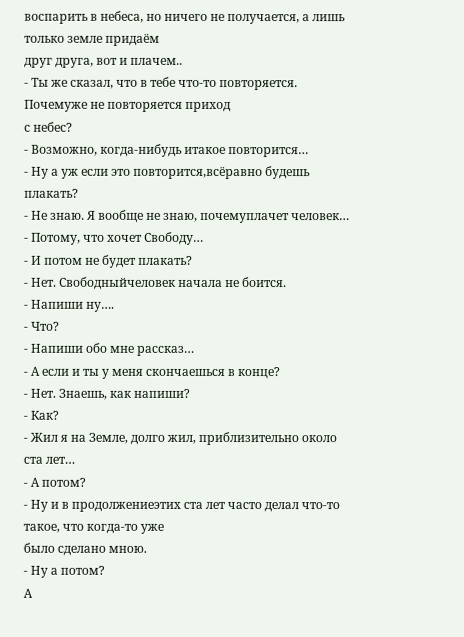воспарить в небеса, но ничего не получается, а лишь только земле придаём
друг друга, вот и плачем..
- Ты же сказал, что в тебе что-то повторяется. Почемуже не повторяется приход
с небес?
- Возможно, когда-нибудь итакое повторится…
- Ну а уж если это повторится,всёравно будешь плакать?
- Не знаю. Я вообще не знаю, почемуплачет человек…
- Потому, что хочет Свободу…
- И потом не будет плакать?
- Нет. Свободныйчеловек начала не боится.
- Напиши ну….
- Что?
- Напиши обо мне рассказ…
- А если и ты у меня скончаешься в конце?
- Нет. Знаешь, как напиши?
- Как?
- Жил я на Земле, долго жил, приблизительно около ста лет…
- А потом?
- Ну и в продолжениеэтих ста лет часто делал что-то такое, что когда-то уже
было сделано мною.
- Ну а потом?
А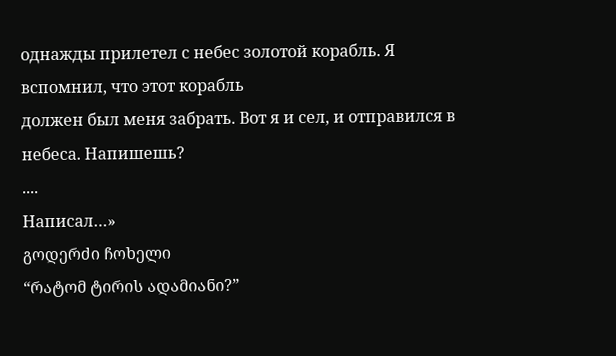однажды прилетел с небес золотой корабль. Я вспомнил, что этот корабль
должен был меня забрать. Вот я и сел, и отправился в небеса. Напишешь?
....
Написал…»
გოდერძი ჩოხელი
“რატომ ტირის ადამიანი?”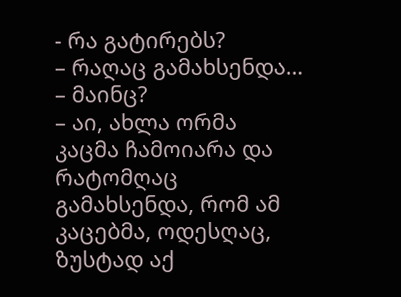- რა გატირებს?
– რაღაც გამახსენდა…
– მაინც?
– აი, ახლა ორმა კაცმა ჩამოიარა და რატომღაც გამახსენდა, რომ ამ კაცებმა, ოდესღაც,
ზუსტად აქ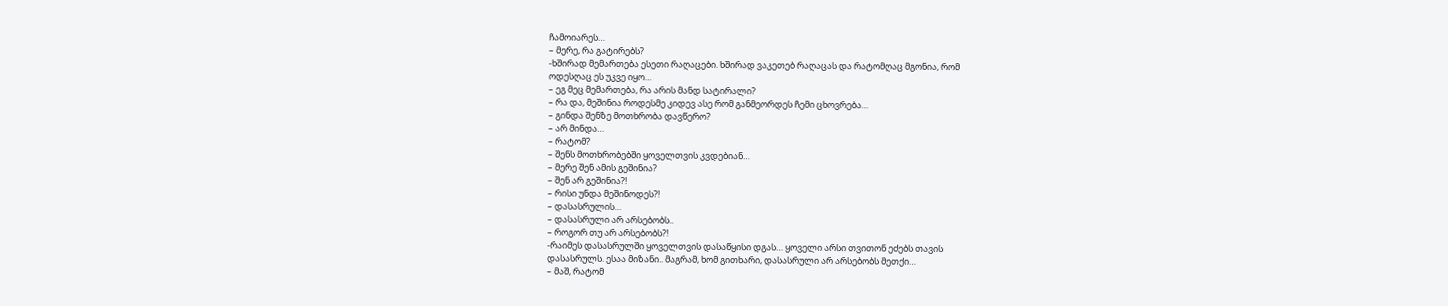ჩამოიარეს…
– მერე, რა გატირებს?
-ხშირად მემართება ესეთი რაღაცები. ხშირად ვაკეთებ რაღაცას და რატომღაც მგონია, რომ
ოდესღაც ეს უკვე იყო…
– ეგ მეც მემართება, რა არის მანდ სატირალი?
– რა და, მეშინია როდესმე კიდევ ასე რომ განმეორდეს ჩემი ცხოვრება…
– გინდა შენზე მოთხრობა დავწერო?
– არ მინდა…
– რატომ?
– შენს მოთხრობებში ყოველთვის კვდებიან…
– მერე შენ ამის გეშინია?
– შენ არ გეშინია?!
– რისი უნდა მეშინოდეს?!
– დასასრულის…
– დასასრული არ არსებობს..
– როგორ თუ არ არსებობს?!
-რაიმეს დასასრულში ყოველთვის დასაწყისი დგას… ყოველი არსი თვითონ ეძებს თავის
დასასრულს. ესაა მიზანი.. მაგრამ, ხომ გითხარი, დასასრული არ არსებობს მეთქი…
– მაშ, რატომ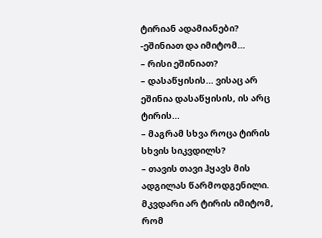ტირიან ადამიანები?
-ეშინიათ და იმიტომ…
– რისი ეშინიათ?
– დასაწყისის… ვისაც არ ეშინია დასაწყისის, ის არც ტირის…
– მაგრამ სხვა როცა ტირის სხვის სიკვდილს?
– თავის თავი ჰყავს მის ადგილას წარმოდგენილი. მკვდარი არ ტირის იმიტომ, რომ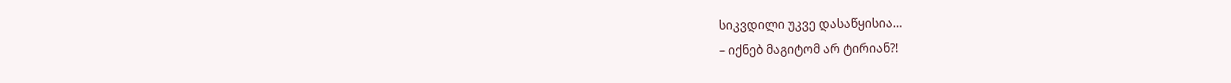სიკვდილი უკვე დასაწყისია…
– იქნებ მაგიტომ არ ტირიან?!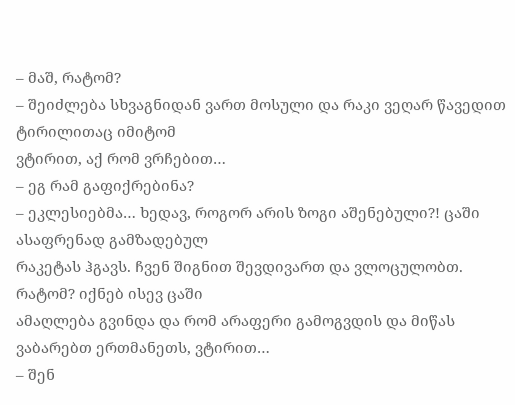– მაშ, რატომ?
– შეიძლება სხვაგნიდან ვართ მოსული და რაკი ვეღარ წავედით ტირილითაც იმიტომ
ვტირით, აქ რომ ვრჩებით…
– ეგ რამ გაფიქრებინა?
– ეკლესიებმა… ხედავ, როგორ არის ზოგი აშენებული?! ცაში ასაფრენად გამზადებულ
რაკეტას ჰგავს. ჩვენ შიგნით შევდივართ და ვლოცულობთ. რატომ? იქნებ ისევ ცაში
ამაღლება გვინდა და რომ არაფერი გამოგვდის და მიწას ვაბარებთ ერთმანეთს, ვტირით…
– შენ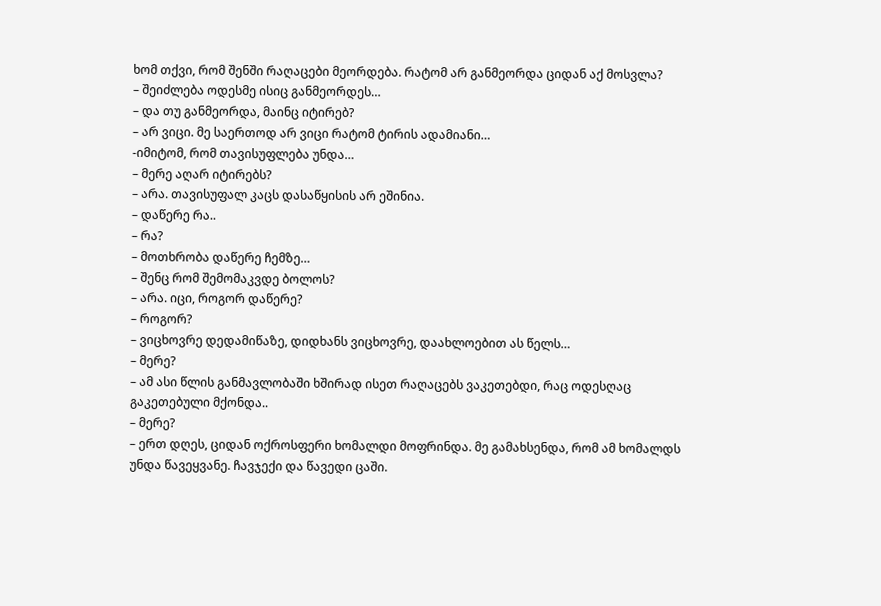ხომ თქვი, რომ შენში რაღაცები მეორდება. რატომ არ განმეორდა ციდან აქ მოსვლა?
– შეიძლება ოდესმე ისიც განმეორდეს…
– და თუ განმეორდა, მაინც იტირებ?
– არ ვიცი. მე საერთოდ არ ვიცი რატომ ტირის ადამიანი…
-იმიტომ, რომ თავისუფლება უნდა…
– მერე აღარ იტირებს?
– არა. თავისუფალ კაცს დასაწყისის არ ეშინია.
– დაწერე რა..
– რა?
– მოთხრობა დაწერე ჩემზე…
– შენც რომ შემომაკვდე ბოლოს?
– არა. იცი, როგორ დაწერე?
– როგორ?
– ვიცხოვრე დედამიწაზე, დიდხანს ვიცხოვრე, დაახლოებით ას წელს…
– მერე?
– ამ ასი წლის განმავლობაში ხშირად ისეთ რაღაცებს ვაკეთებდი, რაც ოდესღაც
გაკეთებული მქონდა..
– მერე?
– ერთ დღეს, ციდან ოქროსფერი ხომალდი მოფრინდა. მე გამახსენდა, რომ ამ ხომალდს
უნდა წავეყვანე. ჩავჯექი და წავედი ცაში.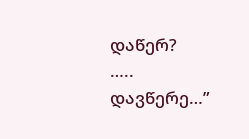დაწერ?
…..
დავწერე…”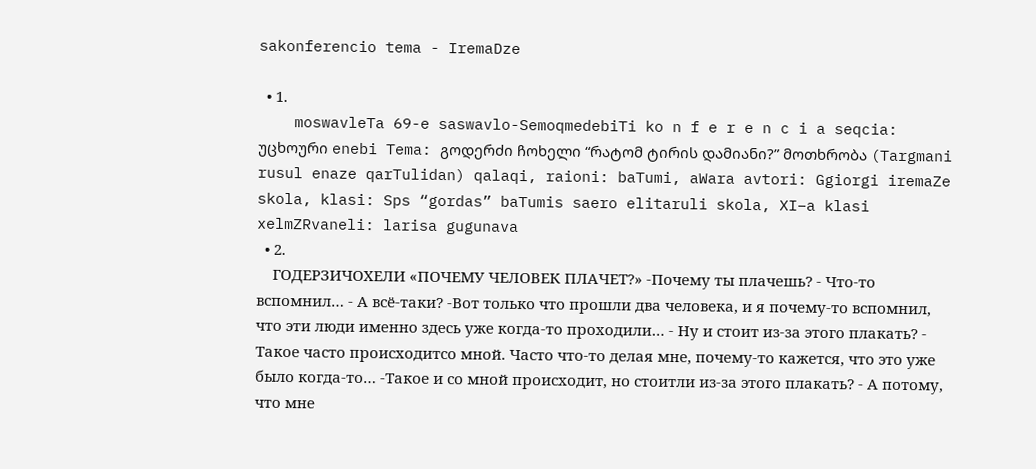sakonferencio tema - IremaDze

  • 1.
    moswavleTa 69-e saswavlo-SemoqmedebiTi ko n f e r e n c i a seqcia: უცხოური enebi Tema: გოდერძი ჩოხელი “რატომ ტირის დამიანი?” მოთხრობა (Targmani rusul enaze qarTulidan) qalaqi, raioni: baTumi, aWara avtori: Ggiorgi iremaZe skola, klasi: Sps “gordas” baTumis saero elitaruli skola, XI–a klasi xelmZRvaneli: larisa gugunava
  • 2.
    ГОДЕРЗИЧОХЕЛИ «ПОЧЕМУ ЧЕЛОВЕК ПЛАЧЕТ?» -Почему ты плачешь? - Что-то вспомнил… - А всё-таки? -Вот только что прошли два человека, и я почему-то вспомнил, что эти люди именно здесь уже когда-то проходили… - Ну и стоит из-за этого плакать? - Такое часто происходитсо мной. Часто что-то делая мне, почему-то кажется, что это уже было когда-то… -Такое и со мной происходит, но стоитли из-за этого плакать? - А потому, что мне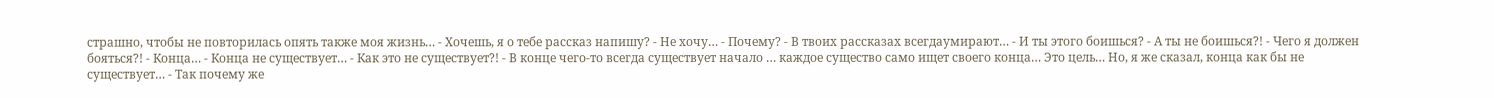страшно, чтобы не повторилась опять также моя жизнь… - Хочешь, я о тебе рассказ напишу? - Не хочу… - Почему? - В твоих рассказах всегдаумирают… - И ты этого боишься? - А ты не боишься?! - Чего я должен бояться?! - Конца… - Конца не существует… - Как это не существует?! - В конце чего-то всегда существует начало … каждое существо само ищет своего конца… Это цель… Но, я же сказал, конца как бы не существует… - Так почему же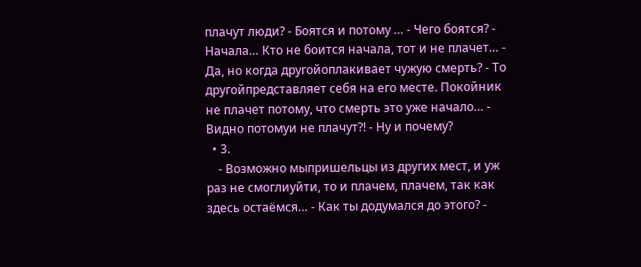плачут люди? - Боятся и потому … - Чего боятся? - Начала… Кто не боится начала, тот и не плачет… - Да, но когда другойоплакивает чужую смерть? - То другойпредставляет себя на его месте. Покойник не плачет потому, что смерть это уже начало… - Видно потомуи не плачут?! - Ну и почему?
  • 3.
    - Возможно мыпришельцы из других мест, и уж раз не смоглиуйти, то и плачем, плачем, так как здесь остаёмся… - Как ты додумался до этого? -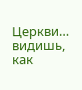Церкви… видишь, как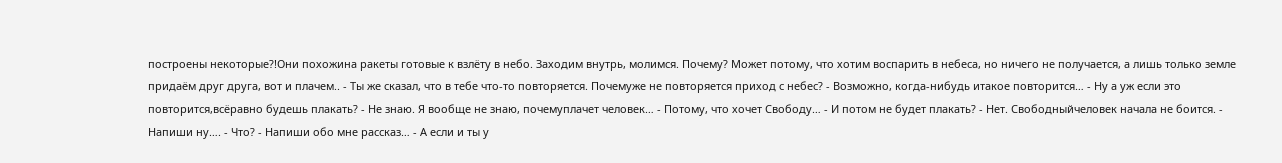построены некоторые?!Они похожина ракеты готовые к взлёту в небо. Заходим внутрь, молимся. Почему? Может потому, что хотим воспарить в небеса, но ничего не получается, а лишь только земле придаём друг друга, вот и плачем.. - Ты же сказал, что в тебе что-то повторяется. Почемуже не повторяется приход с небес? - Возможно, когда-нибудь итакое повторится… - Ну а уж если это повторится,всёравно будешь плакать? - Не знаю. Я вообще не знаю, почемуплачет человек… - Потому, что хочет Свободу… - И потом не будет плакать? - Нет. Свободныйчеловек начала не боится. - Напиши ну…. - Что? - Напиши обо мне рассказ… - А если и ты у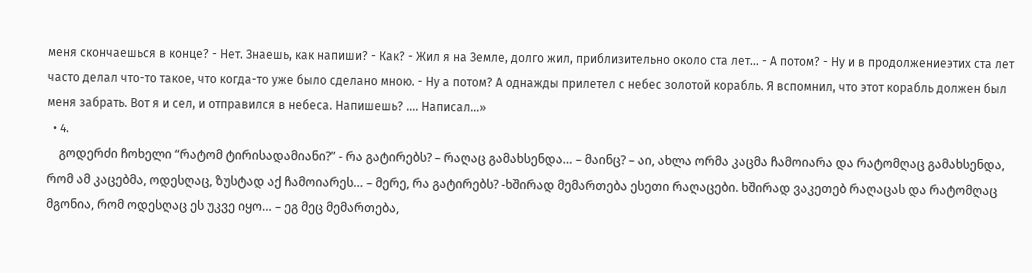меня скончаешься в конце? - Нет. Знаешь, как напиши? - Как? - Жил я на Земле, долго жил, приблизительно около ста лет… - А потом? - Ну и в продолжениеэтих ста лет часто делал что-то такое, что когда-то уже было сделано мною. - Ну а потом? А однажды прилетел с небес золотой корабль. Я вспомнил, что этот корабль должен был меня забрать. Вот я и сел, и отправился в небеса. Напишешь? .... Написал…»
  • 4.
    გოდერძი ჩოხელი “რატომ ტირისადამიანი?” - რა გატირებს? – რაღაც გამახსენდა… – მაინც? – აი, ახლა ორმა კაცმა ჩამოიარა და რატომღაც გამახსენდა, რომ ამ კაცებმა, ოდესღაც, ზუსტად აქ ჩამოიარეს… – მერე, რა გატირებს? -ხშირად მემართება ესეთი რაღაცები. ხშირად ვაკეთებ რაღაცას და რატომღაც მგონია, რომ ოდესღაც ეს უკვე იყო… – ეგ მეც მემართება,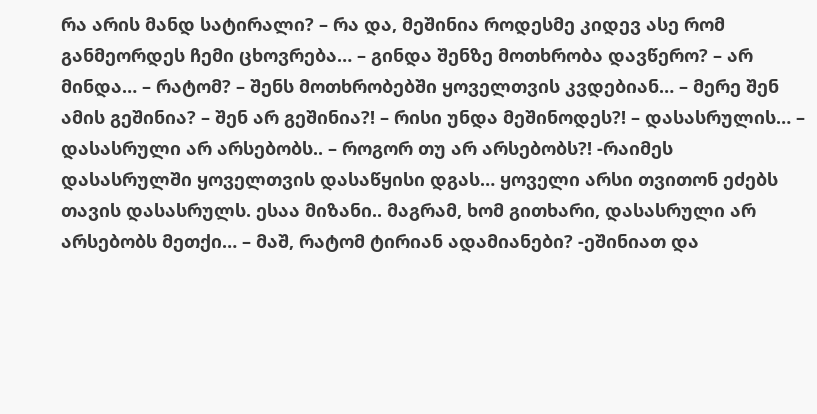რა არის მანდ სატირალი? – რა და, მეშინია როდესმე კიდევ ასე რომ განმეორდეს ჩემი ცხოვრება… – გინდა შენზე მოთხრობა დავწერო? – არ მინდა… – რატომ? – შენს მოთხრობებში ყოველთვის კვდებიან… – მერე შენ ამის გეშინია? – შენ არ გეშინია?! – რისი უნდა მეშინოდეს?! – დასასრულის… – დასასრული არ არსებობს.. – როგორ თუ არ არსებობს?! -რაიმეს დასასრულში ყოველთვის დასაწყისი დგას… ყოველი არსი თვითონ ეძებს თავის დასასრულს. ესაა მიზანი.. მაგრამ, ხომ გითხარი, დასასრული არ არსებობს მეთქი… – მაშ, რატომ ტირიან ადამიანები? -ეშინიათ და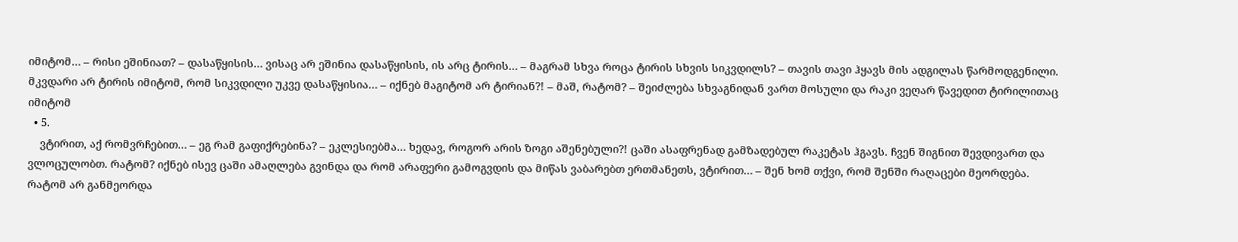იმიტომ… – რისი ეშინიათ? – დასაწყისის… ვისაც არ ეშინია დასაწყისის, ის არც ტირის… – მაგრამ სხვა როცა ტირის სხვის სიკვდილს? – თავის თავი ჰყავს მის ადგილას წარმოდგენილი. მკვდარი არ ტირის იმიტომ, რომ სიკვდილი უკვე დასაწყისია… – იქნებ მაგიტომ არ ტირიან?! – მაშ, რატომ? – შეიძლება სხვაგნიდან ვართ მოსული და რაკი ვეღარ წავედით ტირილითაც იმიტომ
  • 5.
    ვტირით, აქ რომვრჩებით… – ეგ რამ გაფიქრებინა? – ეკლესიებმა… ხედავ, როგორ არის ზოგი აშენებული?! ცაში ასაფრენად გამზადებულ რაკეტას ჰგავს. ჩვენ შიგნით შევდივართ და ვლოცულობთ. რატომ? იქნებ ისევ ცაში ამაღლება გვინდა და რომ არაფერი გამოგვდის და მიწას ვაბარებთ ერთმანეთს, ვტირით… – შენ ხომ თქვი, რომ შენში რაღაცები მეორდება. რატომ არ განმეორდა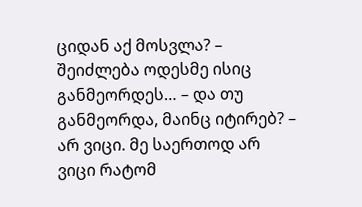ციდან აქ მოსვლა? – შეიძლება ოდესმე ისიც განმეორდეს… – და თუ განმეორდა, მაინც იტირებ? – არ ვიცი. მე საერთოდ არ ვიცი რატომ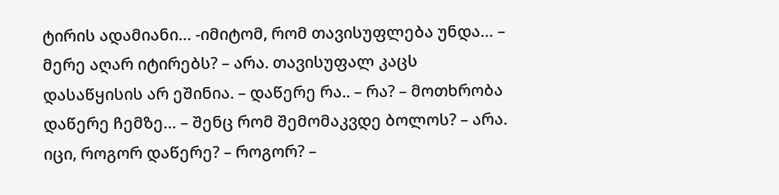ტირის ადამიანი… -იმიტომ, რომ თავისუფლება უნდა… – მერე აღარ იტირებს? – არა. თავისუფალ კაცს დასაწყისის არ ეშინია. – დაწერე რა.. – რა? – მოთხრობა დაწერე ჩემზე… – შენც რომ შემომაკვდე ბოლოს? – არა. იცი, როგორ დაწერე? – როგორ? –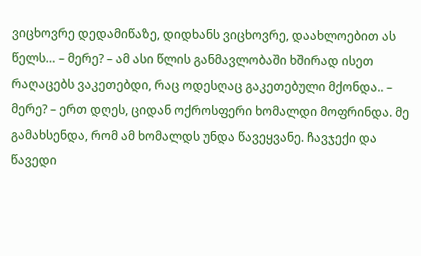ვიცხოვრე დედამიწაზე, დიდხანს ვიცხოვრე, დაახლოებით ას წელს… – მერე? – ამ ასი წლის განმავლობაში ხშირად ისეთ რაღაცებს ვაკეთებდი, რაც ოდესღაც გაკეთებული მქონდა.. – მერე? – ერთ დღეს, ციდან ოქროსფერი ხომალდი მოფრინდა. მე გამახსენდა, რომ ამ ხომალდს უნდა წავეყვანე. ჩავჯექი და წავედი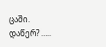ცაში. დაწერ? …..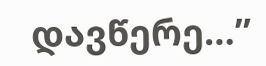დავწერე…”